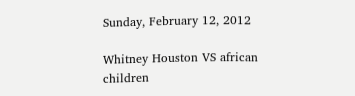Sunday, February 12, 2012

Whitney Houston VS african children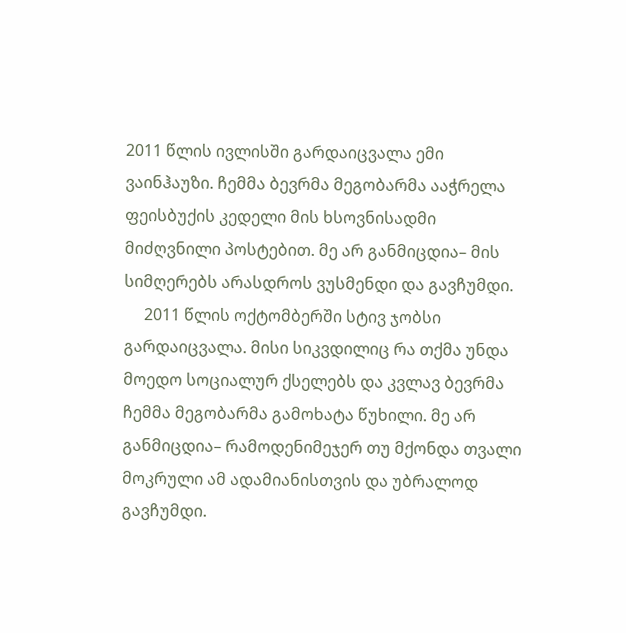2011 წლის ივლისში გარდაიცვალა ემი ვაინჰაუზი. ჩემმა ბევრმა მეგობარმა ააჭრელა ფეისბუქის კედელი მის ხსოვნისადმი მიძღვნილი პოსტებით. მე არ განმიცდია– მის სიმღერებს არასდროს ვუსმენდი და გავჩუმდი.
     2011 წლის ოქტომბერში სტივ ჯობსი გარდაიცვალა. მისი სიკვდილიც რა თქმა უნდა მოედო სოციალურ ქსელებს და კვლავ ბევრმა ჩემმა მეგობარმა გამოხატა წუხილი. მე არ განმიცდია– რამოდენიმეჯერ თუ მქონდა თვალი მოკრული ამ ადამიანისთვის და უბრალოდ გავჩუმდი.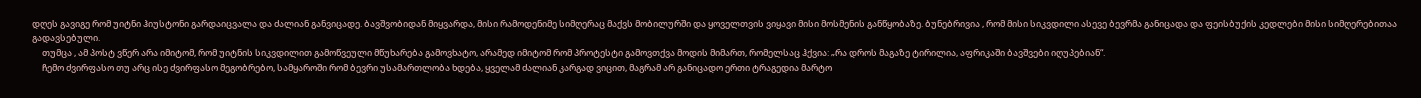დღეს გავიგე რომ უიტნი ჰიუსტონი გარდაიცვალა და ძალიან განვიცადე. ბავშვობიდან მიყვარდა, მისი რამოდენიმე სიმღერაც მაქვს მობილურში და ყოველთვის ვიყავი მისი მოსმენის განწყობაზე. ბუნებრივია , რომ მისი სიკვდილი ასევე ბევრმა განიცადა და ფეისბუქის კედლები მისი სიმღერებითაა გადავსებული.
     თუმცა , ამ პოსტ ვწერ არა იმიტომ, რომ უიტნის სიკვდილით გამოწვეული მწუხარება გამოვხატო, არამედ იმიტომ რომ პროტესტი გამოვთქვა მოდის მიმართ, რომელსაც ჰქვია: „რა დროს მაგაზე ტირილია, აფრიკაში ბავშვები იღუპებიან“.
     ჩემო ძვირფასო თუ არც ისე ძვირფასო მეგობრებო, სამყაროში რომ ბევრი უსამართლობა ხდება, ყველამ ძალიან კარგად ვიცით, მაგრამ არ განიცადო ერთი ტრაგედია მარტო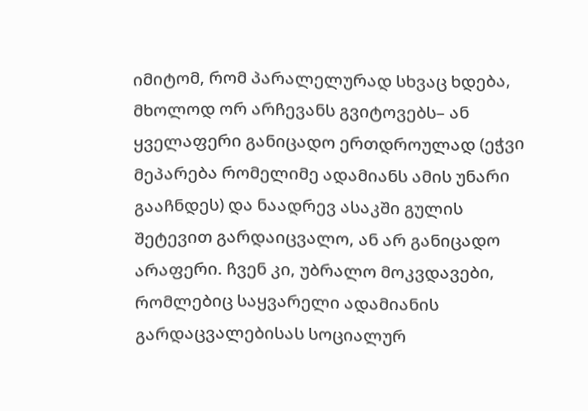იმიტომ, რომ პარალელურად სხვაც ხდება, მხოლოდ ორ არჩევანს გვიტოვებს– ან ყველაფერი განიცადო ერთდროულად (ეჭვი მეპარება რომელიმე ადამიანს ამის უნარი გააჩნდეს) და ნაადრევ ასაკში გულის შეტევით გარდაიცვალო, ან არ განიცადო არაფერი. ჩვენ კი, უბრალო მოკვდავები, რომლებიც საყვარელი ადამიანის გარდაცვალებისას სოციალურ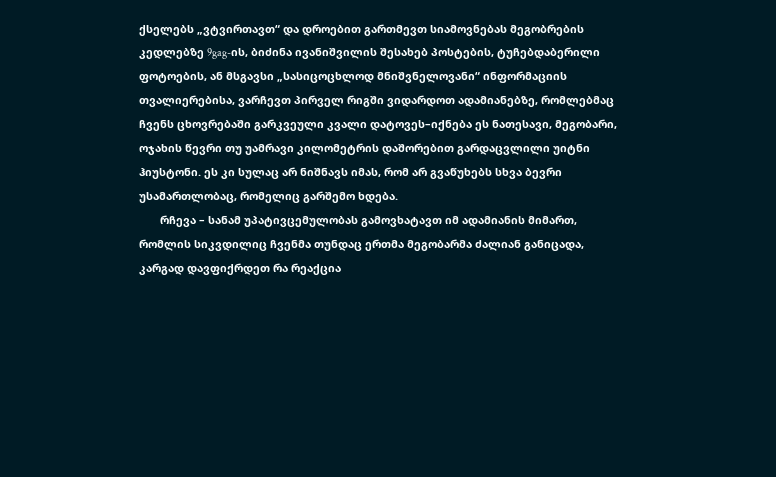ქსელებს „ვტვირთავთ“ და დროებით გართმევთ სიამოვნებას მეგობრების კედლებზე 9gag-ის, ბიძინა ივანიშვილის შესახებ პოსტების, ტუჩებდაბერილი ფოტოების, ან მსგავსი „სასიცოცხლოდ მნიშვნელოვანი“ ინფორმაციის თვალიერებისა, ვარჩევთ პირველ რიგში ვიდარდოთ ადამიანებზე, რომლებმაც ჩვენს ცხოვრებაში გარკვეული კვალი დატოვეს–იქნება ეს ნათესავი, მეგობარი, ოჯახის წევრი თუ უამრავი კილომეტრის დაშორებით გარდაცვლილი უიტნი ჰიუსტონი. ეს კი სულაც არ ნიშნავს იმას, რომ არ გვაწუხებს სხვა ბევრი უსამართლობაც, რომელიც გარშემო ხდება.
       რჩევა – სანამ უპატივცემულობას გამოვხატავთ იმ ადამიანის მიმართ, რომლის სიკვდილიც ჩვენმა თუნდაც ერთმა მეგობარმა ძალიან განიცადა, კარგად დავფიქრდეთ რა რეაქცია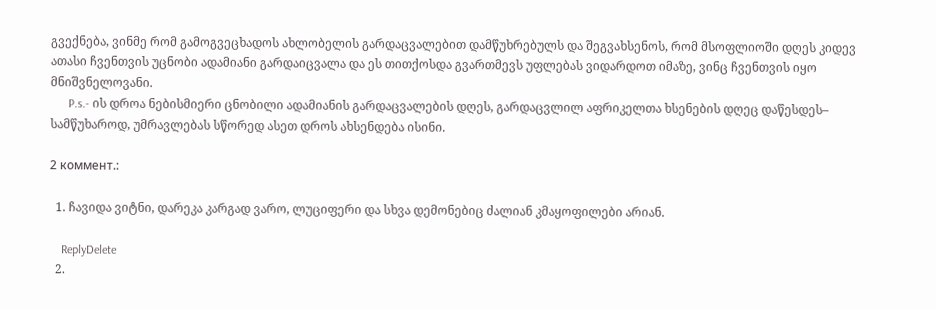გვექნება, ვინმე რომ გამოგვეცხადოს ახლობელის გარდაცვალებით დამწუხრებულს და შეგვახსენოს, რომ მსოფლიოში დღეს კიდევ ათასი ჩვენთვის უცნობი ადამიანი გარდაიცვალა და ეს თითქოსდა გვართმევს უფლებას ვიდარდოთ იმაზე, ვინც ჩვენთვის იყო მნიშვნელოვანი.
      P.s.- ის დროა ნებისმიერი ცნობილი ადამიანის გარდაცვალების დღეს, გარდაცვლილ აფრიკელთა ხსენების დღეც დაწესდეს– სამწუხაროდ, უმრავლებას სწორედ ასეთ დროს ახსენდება ისინი.

2 коммент.:

  1. ჩავიდა ვიტნი, დარეკა კარგად ვარო, ლუციფერი და სხვა დემონებიც ძალიან კმაყოფილები არიან.

    ReplyDelete
  2.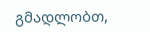გმადლობთ,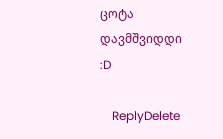ცოტა დავმშვიდდი :D

    ReplyDelete